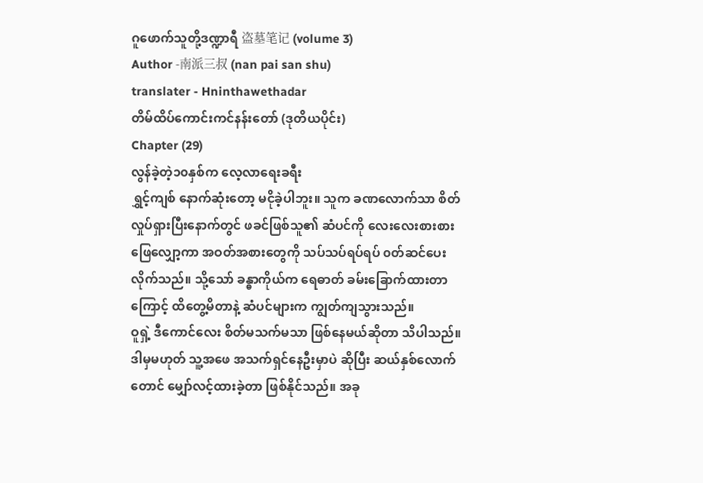ဂူဖောက်သူတို့ဒဏ္ဍာရီ 盗墓笔记 (volume 3)
Author -南派三叔 (nan pai san shu)
translater - Hninthawethadar
တိမ်ထိပ်ကောင်းကင်နန်းတော် (ဒုတိယပိုင်း)
Chapter (29)
လွန်ခဲ့တဲ့၁၀နှစ်က လေ့လာရေးခရီး
ရွှင့်ကျစ် နောက်ဆုံးတော့ မငိုခဲ့ပါဘူး။ သူက ခဏလောက်သာ စိတ်လှုပ်ရှားပြီးနောက်တွင် ဖခင်ဖြစ်သူ၏ ဆံပင်ကို လေးလေးစားစား ဖြေလျှော့ကာ အဝတ်အစားတွေကို သပ်သပ်ရပ်ရပ် ၀တ်ဆင်ပေးလိုက်သည်။ သို့သော် ခန္ဓာကိုယ်က ရေဓာတ် ခမ်းခြောက်ထားတာကြောင့် ထိတွေ့မိတာနဲ့ ဆံပင်များက ကျွတ်ကျသွားသည်။
ဝူရှဲ့ ဒီကောင်လေး စိတ်မသက်မသာ ဖြစ်နေမယ်ဆိုတာ သိပါသည်။ ဒါမှမဟုတ် သူ့အဖေ အသက်ရှင်နေဦးမှာပဲ ဆိုပြီး ဆယ်နှစ်လောက်တောင် မျှော်လင့်ထားခဲ့တာ ဖြစ်နိုင်သည်။ အခု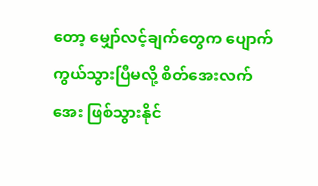တော့ မျှော်လင့်ချက်တွေက ပျောက်ကွယ်သွားပြီမလို့ စိတ်အေးလက်အေး ဖြစ်သွားနိုင်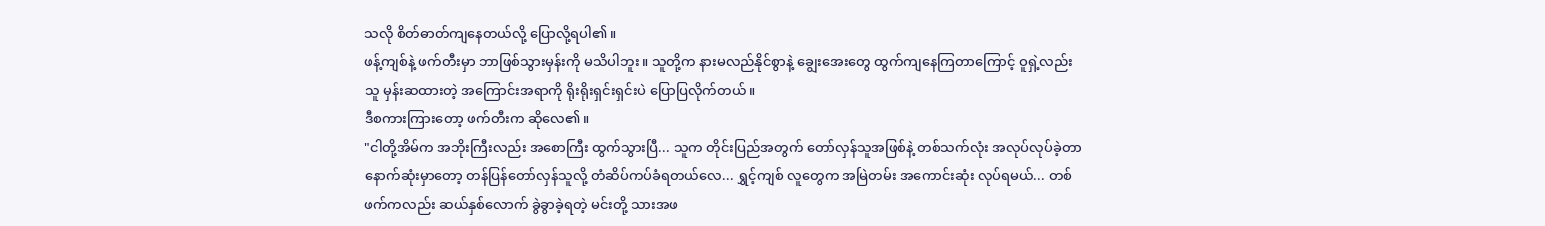သလို စိတ်ဓာတ်ကျနေတယ်လို့ ပြောလို့ရပါ၏။
ဖန့်ကျစ်နဲ့ ဖက်တီးမှာ ဘာဖြစ်သွားမှန်းကို မသိပါဘူး။ သူတို့က နားမလည်နိုင်စွာနဲ့ ချွေးအေးတွေ ထွက်ကျနေကြတာကြောင့် ဝူရှဲ့လည်း သူ မှန်းဆထားတဲ့ အကြောင်းအရာကို ရိုးရိုးရှင်းရှင်းပဲ ပြောပြလိုက်တယ်။
ဒီစကားကြားတော့ ဖက်တီးက ဆိုလေ၏။
"ငါတို့အိမ်က အဘိုးကြီးလည်း အစောကြီး ထွက်သွားပြီ... သူက တိုင်းပြည်အတွက် တော်လှန်သူအဖြစ်နဲ့ တစ်သက်လုံး အလုပ်လုပ်ခဲ့တာ နောက်ဆုံးမှာတော့ တန်ပြန်တော်လှန်သူလို့ တံဆိပ်ကပ်ခံရတယ်လေ... ရွှင့်ကျစ် လူတွေက အမြဲတမ်း အကောင်းဆုံး လုပ်ရမယ်... တစ်ဖက်ကလည်း ဆယ်နှစ်လောက် ခွဲခွာခဲ့ရတဲ့ မင်းတို့ သားအဖ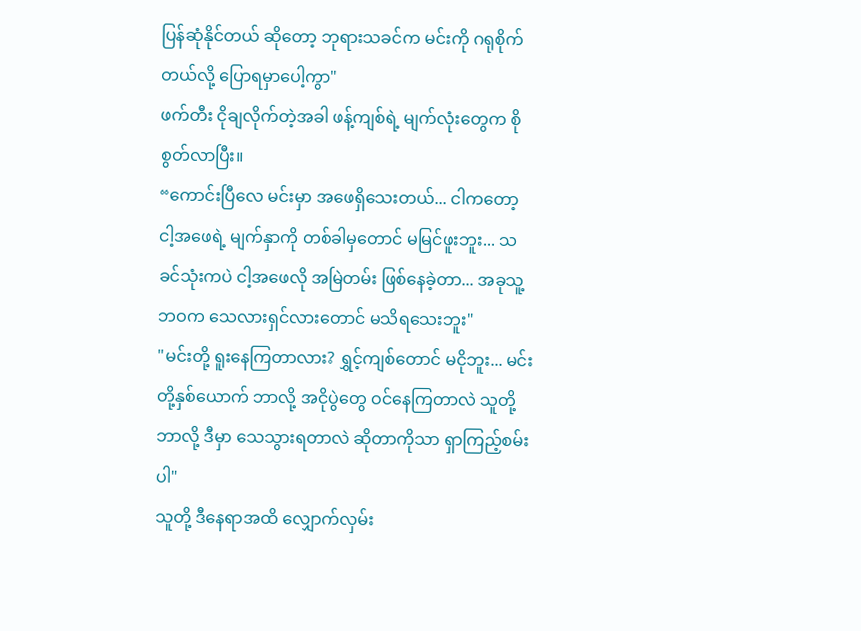ပြန်ဆုံနိုင်တယ် ဆိုတော့ ဘုရားသခင်က မင်းကို ဂရုစိုက်တယ်လို့ ပြောရမှာပေါ့ကွာ"
ဖက်တီး ငိုချလိုက်တဲ့အခါ ဖန့်ကျစ်ရဲ့ မျက်လုံးတွေက စိုစွတ်လာပြီး။
“ကောင်းပြီလေ မင်းမှာ အဖေရှိသေးတယ်... ငါကတော့ ငါ့အဖေရဲ့ မျက်နှာကို တစ်ခါမှတောင် မမြင်ဖူးဘူး... သခင်သုံးကပဲ ငါ့အဖေလို အမြဲတမ်း ဖြစ်နေခဲ့တာ... အခုသူ့ဘဝက သေလားရှင်လားတောင် မသိရသေးဘူး"
"မင်းတို့ ရူးနေကြတာလား? ရွှင့်ကျစ်တောင် မငိုဘူး... မင်းတို့နှစ်ယောက် ဘာလို့ အငိုပွဲတွေ ဝင်နေကြတာလဲ သူတို့ဘာလို့ ဒီမှာ သေသွားရတာလဲ ဆိုတာကိုသာ ရှာကြည့်စမ်းပါ"
သူတို့ ဒီနေရာအထိ လျှောက်လှမ်း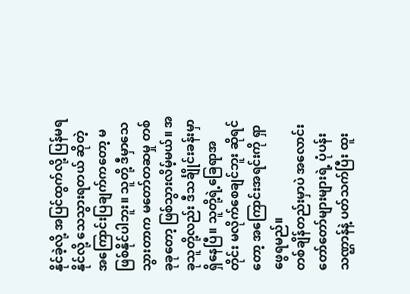နိုင်ခဲ့လို့ အပြင်ထွက်လို့ ပြန်မရနိုင်လို့ သေသွားရတယ် ဆိုတဲ့ အကြောင်းပြချက်ကတော့ မဖြစ်နိုင်ပါဘူး။ သူတို့ ဒီမှာသေသွားတာက မတော်တဆမှု တစ်ခုခုတော့ ဖြစ်သွားလိမ့်မယ်။ အခုသူတို့လည်း ဒီသင်္ချိုင်းခန်းမှာ ရှိနေပြီ။ သူတို့ရဲ့ခြေရာအတိုင်း မလိုက်စေချင်ဘူး ဆိုရင်တော့ အကြောင်းအရင်းကို ရှာဖွေရမည်။
တစ်ချိန်တည်းမှာပဲ အလောင်းတော်တော်များများရဲ့ ပုံပန်းသဏ္ဌာန်နဲ့ ပတ်သက်ပြီး ထူး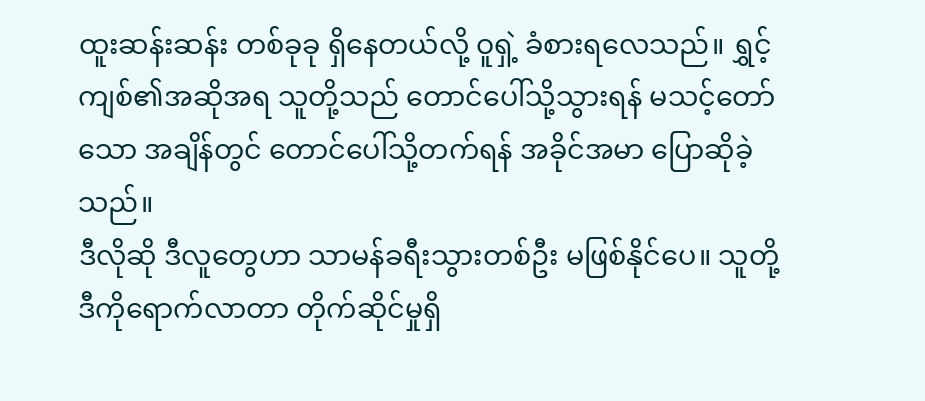ထူးဆန်းဆန်း တစ်ခုခု ရှိနေတယ်လို့ ဝူရှဲ့ ခံစားရလေသည်။ ရွှင့်ကျစ်၏အဆိုအရ သူတို့သည် တောင်ပေါ်သို့သွားရန် မသင့်တော်သော အချိန်တွင် တောင်ပေါ်သို့တက်ရန် အခိုင်အမာ ပြောဆိုခဲ့သည်။
ဒီလိုဆို ဒီလူတွေဟာ သာမန်ခရီးသွားတစ်ဦး မဖြစ်နိုင်ပေ။ သူတို့ ဒီကိုရောက်လာတာ တိုက်ဆိုင်မှုရှိ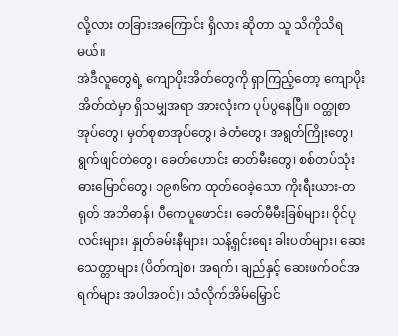လို့လား တခြားအကြောင်း ရှိလား ဆိုတာ သူ သိကိုသိရမယ်။
အဲဒီလူတွေရဲ့ ကျောပိုးအိတ်တွေကို ရှာကြည့်တော့ ကျောပိုးအိတ်ထဲမှာ ရှိသမျှအရာ အားလုံးက ပုပ်ပွနေပြီ။ ဝတ္ထုစာအုပ်တွေ၊ မှတ်စုစာအုပ်တွေ၊ ခဲတံတွေ၊ အရွတ်ကြိုးတွေ၊ ရွက်ဖျင်တဲတွေ၊ ခေတ်ဟောင်း ဓာတ်မီးတွေ၊ စစ်တပ်သုံး ဓားမြောင်တွေ၊ ၁၉၈၆က ထုတ်ဝေခဲ့သော ကိုးရီးယား-တရုတ် အဘိဓာန်၊ ပီကေပူဖောင်း၊ ခေတ်မီမီးခြစ်များ၊ ဝိုင်ပုလင်းများ၊ နှုတ်ခမ်းနီများ၊ သန့်ရှင်းရေး ခါးပတ်များ၊ ဆေးသေတ္တာများ (ပိတ်ကျဲစ၊ အရက်၊ ချည်နှင့် ဆေးဖက်ဝင်အရက်များ အပါအဝင်)၊ သံလိုက်အိမ်မြှောင်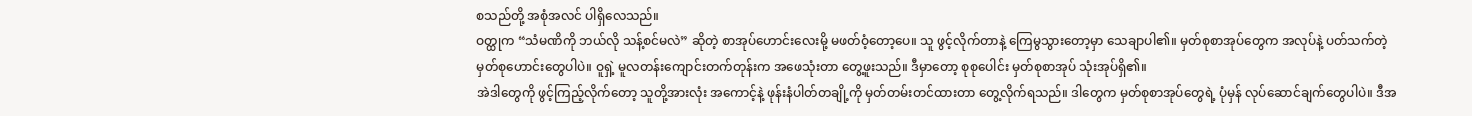စသည်တို့ အစုံအလင် ပါရှိလေသည်။
ဝတ္ထုက “သံမဏိကို ဘယ်လို သန့်စင်မလဲ” ဆိုတဲ့ စာအုပ်ဟောင်းလေးမို့ မဖတ်ဝံ့တော့ပေ။ သူ ဖွင့်လိုက်တာနဲ့ ကြေမွသွားတော့မှာ သေချာပါ၏။ မှတ်စုစာအုပ်တွေက အလုပ်နဲ့ ပတ်သက်တဲ့ မှတ်စုဟောင်းတွေပါပဲ။ ဝူရှဲ့ မူလတန်းကျောင်းတက်တုန်းက အဖေသုံးတာ တွေ့ဖူးသည်။ ဒီမှာတော့ စုစုပေါင်း မှတ်စုစာအုပ် သုံးအုပ်ရှိ၏။
အဲဒါတွေကို ဖွင့်ကြည့်လိုက်တော့ သူတို့အားလုံး အကောင့်နဲ့ ဖုန်းနံပါတ်တချို့ကို မှတ်တမ်းတင်ထားတာ တွေ့လိုက်ရသည်။ ဒါတွေက မှတ်စုစာအုပ်တွေရဲ့ ပုံမှန် လုပ်ဆောင်ချက်တွေပါပဲ။ ဒီအ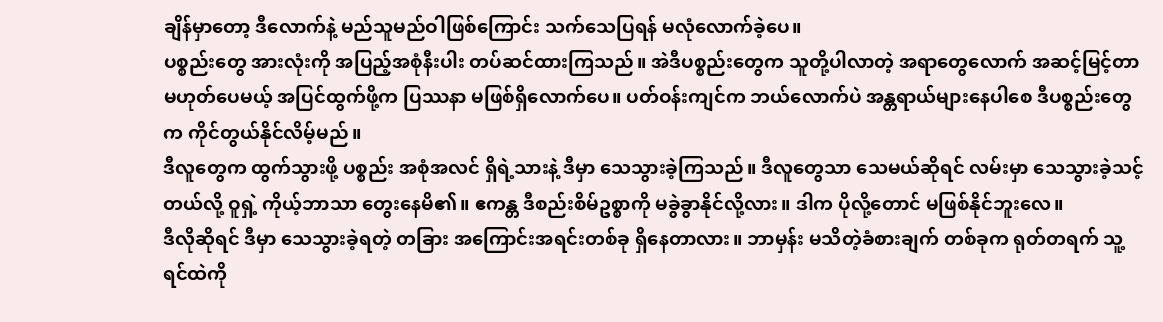ချိန်မှာတော့ ဒီလောက်နဲ့ မည်သူမည်ဝါဖြစ်ကြောင်း သက်သေပြရန် မလုံလောက်ခဲ့ပေ။
ပစ္စည်းတွေ အားလုံးကို အပြည့်အစုံနီးပါး တပ်ဆင်ထားကြသည်။ အဲဒီပစ္စည်းတွေက သူတို့ပါလာတဲ့ အရာတွေလောက် အဆင့်မြင့်တာ မဟုတ်ပေမယ့် အပြင်ထွက်ဖို့က ပြဿနာ မဖြစ်ရှိလောက်ပေ။ ပတ်ဝန်းကျင်က ဘယ်လောက်ပဲ အန္တရာယ်များနေပါစေ ဒီပစ္စည်းတွေက ကိုင်တွယ်နိုင်လိမ့်မည်။
ဒီလူတွေက ထွက်သွားဖို့ ပစ္စည်း အစုံအလင် ရှိရဲ့သားနဲ့ ဒီမှာ သေသွားခဲ့ကြသည်။ ဒီလူတွေသာ သေမယ်ဆိုရင် လမ်းမှာ သေသွားခဲ့သင့်တယ်လို့ ဝူရှဲ့ ကိုယ့်ဘာသာ တွေးနေမိ၏။ ဧကန္တ ဒီစည်းစိမ်ဥစ္စာကို မခွဲခွာနိုင်လို့လား။ ဒါက ပိုလို့တောင် မဖြစ်နိုင်ဘူးလေ။
ဒီလိုဆိုရင် ဒီမှာ သေသွားခဲ့ရတဲ့ တခြား အကြောင်းအရင်းတစ်ခု ရှိနေတာလား။ ဘာမှန်း မသိတဲ့ခံစားချက် တစ်ခုက ရုတ်တရက် သူ့ရင်ထဲကို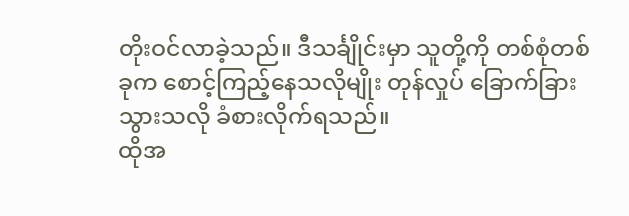တိုးဝင်လာခဲ့သည်။ ဒီသင်္ချိုင်းမှာ သူတို့ကို တစ်စုံတစ်ခုက စောင့်ကြည့်နေသလိုမျိုး တုန်လှုပ် ခြောက်ခြားသွားသလို ခံစားလိုက်ရသည်။
ထိုအ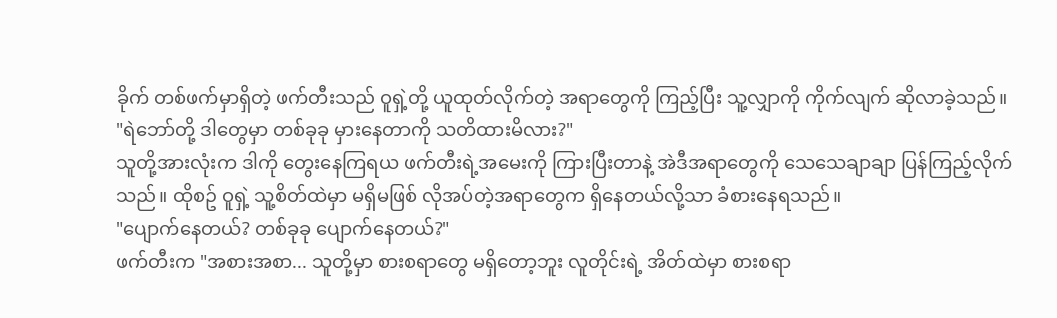ခိုက် တစ်ဖက်မှာရှိတဲ့ ဖက်တီးသည် ဝူရှဲ့တို့ ယူထုတ်လိုက်တဲ့ အရာတွေကို ကြည့်ပြီး သူ့လျှာကို ကိုက်လျက် ဆိုလာခဲ့သည်။
"ရဲဘော်တို့ ဒါတွေမှာ တစ်ခုခု မှားနေတာကို သတိထားမိလား?"
သူတို့အားလုံးက ဒါကို တွေးနေကြရယ ဖက်တီးရဲ့အမေးကို ကြားပြီးတာနဲ့ အဲဒီအရာတွေကို သေသေချာချာ ပြန်ကြည့်လိုက်သည်။ ထိုစဥ် ဝူရှဲ့ သူ့စိတ်ထဲမှာ မရှိမဖြစ် လိုအပ်တဲ့အရာတွေက ရှိနေတယ်လို့သာ ခံစားနေရသည်။
"ပျောက်နေတယ်? တစ်ခုခု ပျောက်နေတယ်?"
ဖက်တီးက "အစားအစာ... သူတို့မှာ စားစရာတွေ မရှိတော့ဘူး လူတိုင်းရဲ့ အိတ်ထဲမှာ စားစရာ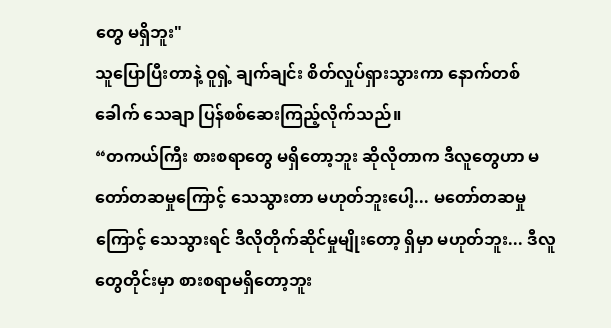တွေ မရှိဘူး"
သူပြောပြီးတာနဲ့ ဝူရှဲ့ ချက်ချင်း စိတ်လှုပ်ရှားသွားကာ နောက်တစ်ခေါက် သေချာ ပြန်စစ်ဆေးကြည့်လိုက်သည်။
“တကယ်ကြီး စားစရာတွေ မရှိတော့ဘူး ဆိုလိုတာက ဒီလူတွေဟာ မတော်တဆမှုကြောင့် သေသွားတာ မဟုတ်ဘူးပေါ့... မတော်တဆမှုကြောင့် သေသွားရင် ဒီလိုတိုက်ဆိုင်မှုမျိုးတော့ ရှိမှာ မဟုတ်ဘူး... ဒီလူတွေတိုင်းမှာ စားစရာမရှိတော့ဘူး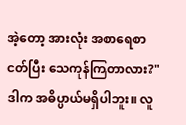အဲ့တော့ အားလုံး အစာရေစာငတ်ပြီး သေကုန်ကြတာလား?"
ဒါက အဓိပ္ပာယ်မရှိပါဘူး။ လူ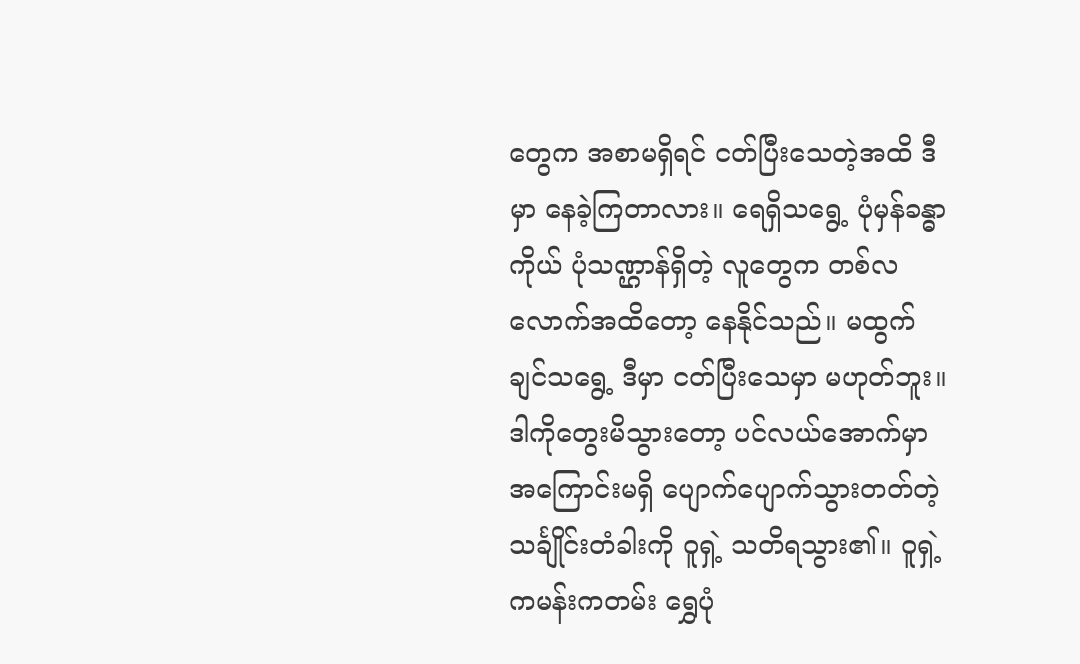တွေက အစာမရှိရင် ငတ်ပြီးသေတဲ့အထိ ဒီမှာ နေခဲ့ကြတာလား။ ရေရှိသရွေ့ ပုံမှန်ခန္ဓာကိုယ် ပုံသဏ္ဌာန်ရှိတဲ့ လူတွေက တစ်လလောက်အထိတော့ နေနိုင်သည်။ မထွက်ချင်သရွေ့ ဒီမှာ ငတ်ပြီးသေမှာ မဟုတ်ဘူး။
ဒါကိုတွေးမိသွားတော့ ပင်လယ်အောက်မှာ အကြောင်းမရှိ ပျောက်ပျောက်သွားတတ်တဲ့ သင်္ချိုင်းတံခါးကို ဝူရှဲ့ သတိရသွား၏။ ဝူရှဲ့ ကမန်းကတမ်း ရွှေပုံ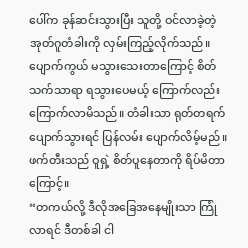ပေါ်က ခုန်ဆင်းသွားပြီး သူတို့ ဝင်လာခဲ့တဲ့ အုတ်ဂူတံခါးကို လှမ်းကြည့်လိုက်သည်။ ပျောက်ကွယ် မသွားသေးတာကြောင့် စိတ်သက်သာရာ ရသွားပေမယ့် ကြောက်လည်းကြောက်လာမိသည်။ တံခါးသာ ရုတ်တရက် ပျောက်သွားရင် ပြန်လမ်း ပျောက်လိမ့်မည်။
ဖက်တီးသည် ဝူရှဲ့ စိတ်ပူနေတာကို ရိပ်မိတာကြောင့်။
“တကယ်လို့ ဒီလိုအခြေအနေမျိုးသာ ကြုံလာရင် ဒီတစ်ခါ ငါ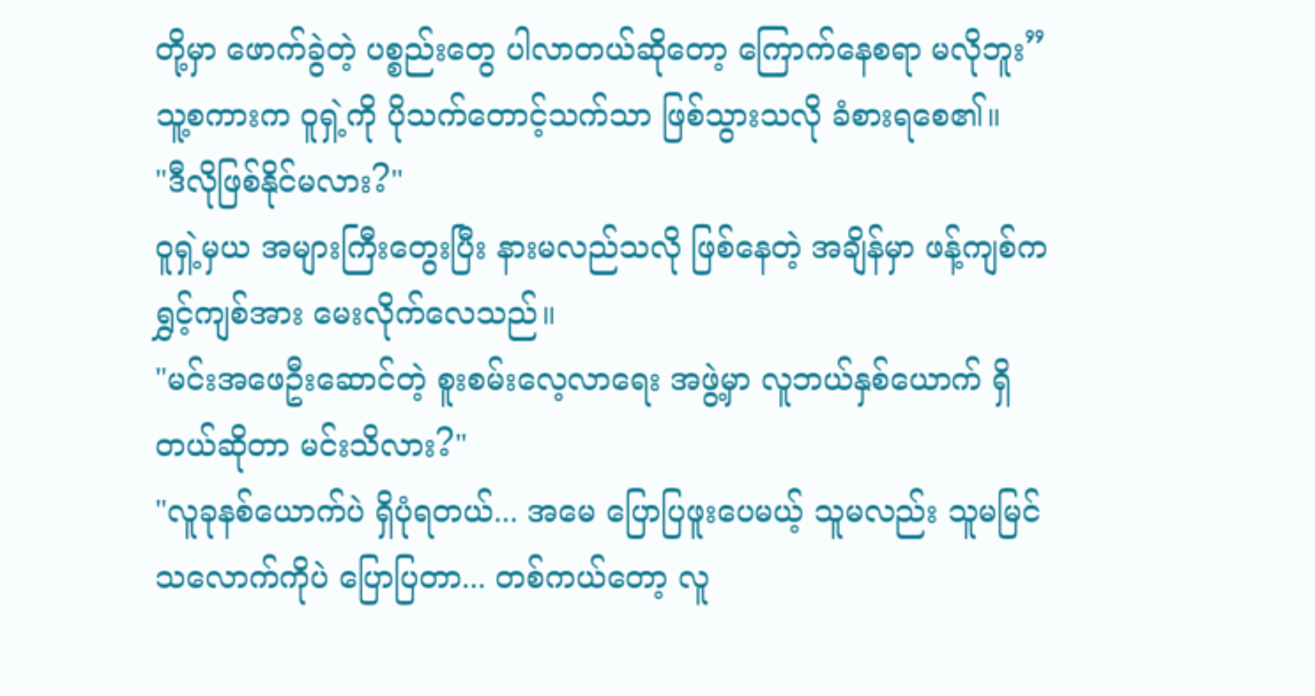တို့မှာ ဖောက်ခွဲတဲ့ ပစ္စည်းတွေ ပါလာတယ်ဆိုတော့ ကြောက်နေစရာ မလိုဘူး”
သူ့စကားက ဝူရှဲ့ကို ပိုသက်တောင့်သက်သာ ဖြစ်သွားသလို ခံစားရစေ၏။
"ဒီလိုဖြစ်နိုင်မလား?"
ဝူရှဲ့မှယ အများကြီးတွေးပြီး နားမလည်သလို ဖြစ်နေတဲ့ အချိန်မှာ ဖန့်ကျစ်က ရွှင့်ကျစ်အား မေးလိုက်လေသည်။
"မင်းအဖေဦးဆောင်တဲ့ စူးစမ်းလေ့လာရေး အဖွဲ့မှာ လူဘယ်နှစ်ယောက် ရှိတယ်ဆိုတာ မင်းသိလား?"
"လူခုနစ်ယောက်ပဲ ရှိပုံရတယ်... အမေ ပြောပြဖူးပေမယ့် သူမလည်း သူမမြင်သလောက်ကိုပဲ ပြောပြတာ... တစ်ကယ်တော့ လူ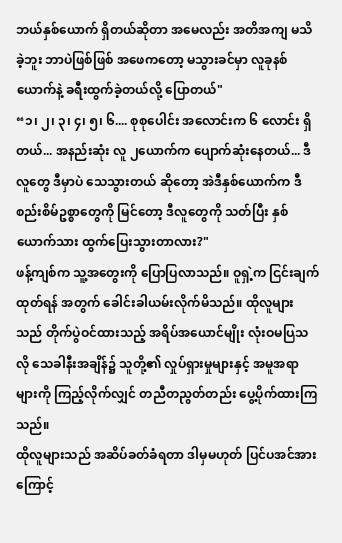ဘယ်နှစ်ယောက် ရှိတယ်ဆိုတာ အမေလည်း အတိအကျ မသိခဲ့ဘူး ဘာပဲဖြစ်ဖြစ် အဖေကတော့ မသွားခင်မှာ လူခုနစ်ယောက်နဲ့ ခရီးထွက်ခဲ့တယ်လို့ ပြောတယ်"
“၁၊ ၂၊ ၃၊ ၄၊ ၅၊ ၆.... စုစုပေါင်း အလောင်းက ၆ လောင်း ရှိတယ်... အနည်းဆုံး လူ ၂ယောက်က ပျောက်ဆုံးနေတယ်... ဒီလူတွေ ဒီမှာပဲ သေသွားတယ် ဆိုတော့ အဲဒီနှစ်ယောက်က ဒီစည်းစိမ်ဥစ္စာတွေကို မြင်တော့ ဒီလူတွေကို သတ်ပြီး နှစ်ယောက်သား ထွက်ပြေးသွားတာလား?"
ဖန့်ကျစ်က သူ့အတွေးကို ပြောပြလာသည်။ ဝူရှဲ့က ငြင်းချက်ထုတ်ရန် အတွက် ခေါင်းခါယမ်းလိုက်မိသည်။ ထိုလူများသည် တိုက်ပွဲဝင်ထားသည့် အရိပ်အယောင်မျိုး လုံးဝမပြသလို သေခါနီးအချိန်၌ သူတို့၏ လှုပ်ရှားမှုများနှင့် အမူအရာများကို ကြည့်လိုက်လျှင် တညီတညွတ်တည်း ပွေ့ပိုက်ထားကြသည်။
ထိုလူများသည် အဆိပ်ခတ်ခံရတာ ဒါမှမဟုတ် ပြင်ပအင်အားကြောင့်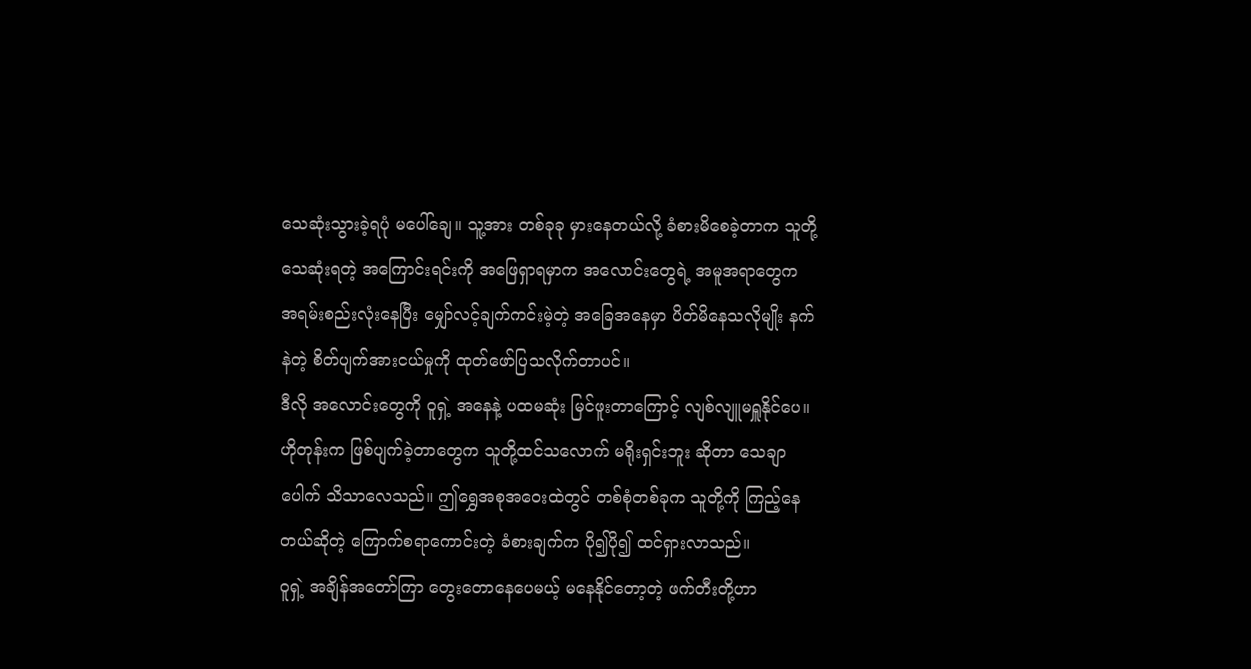သေဆုံးသွားခဲ့ရပုံ မပေါ်ချေ။ သူ့အား တစ်ခုခု မှားနေတယ်လို့ ခံစားမိစေခဲ့တာက သူတို့သေဆုံးရတဲ့ အကြောင်းရင်းကို အဖြေရှာရမှာက အလောင်းတွေရဲ့ အမူအရာတွေက အရမ်းစည်းလုံးနေပြီး မျှော်လင့်ချက်ကင်းမဲ့တဲ့ အခြေအနေမှာ ပိတ်မိနေသလိုမျိုး နက်နဲတဲ့ စိတ်ပျက်အားငယ်မှုကို ထုတ်ဖော်ပြသလိုက်တာပင်။
ဒီလို အလောင်းတွေကို ဝူရှဲ့ အနေနဲ့ ပထမဆုံး မြင်ဖူးတာကြောင့် လျစ်လျူမရှူနိုင်ပေ။ ဟိုတုန်းက ဖြစ်ပျက်ခဲ့တာတွေက သူတို့ထင်သလောက် မရိုးရှင်းဘူး ဆိုတာ သေချာပေါက် သိသာလေသည်။ ဤရွှေအစုအဝေးထဲတွင် တစ်စုံတစ်ခုက သူတို့ကို ကြည့်နေတယ်ဆိုတဲ့ ကြောက်စရာကောင်းတဲ့ ခံစားချက်က ပို၍ပို၍ ထင်ရှားလာသည်။
ဝူရှဲ့ အချိန်အတော်ကြာ တွေးတောနေပေမယ့် မနေနိုင်တော့တဲ့ ဖက်တီးတို့ဟာ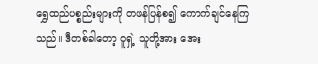ရွှေထည်ပစ္စည်းများကို တဖန်ပြန်စ၍ ကောက်ချင်နေကြသည်။ ဒီတစ်ခါတော့ ဝူရှဲ့ သူတို့အား အေး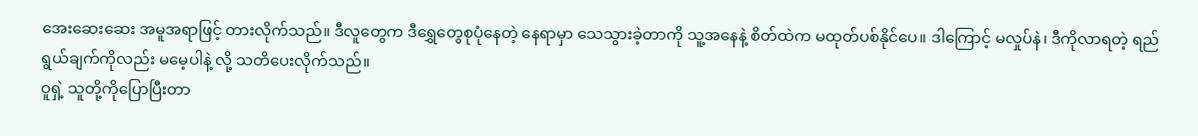အေးဆေးဆေး အမူအရာဖြင့် တားလိုက်သည်။ ဒီလူတွေက ဒီရွှေတွေစုပုံနေတဲ့ နေရာမှာ သေသွားခဲ့တာကို သူ့အနေနဲ့ စိတ်ထဲက မထုတ်ပစ်နိုင်ပေ။ ဒါကြောင့် မလှုပ်နဲ၊ ဒီကိုလာရတဲ့ ရည်ရွယ်ချက်ကိုလည်း မမေ့ပါနဲ့ လို့ သတိပေးလိုက်သည်။
ဝူရှဲ့ သူတို့ကိုပြောပြီးတာ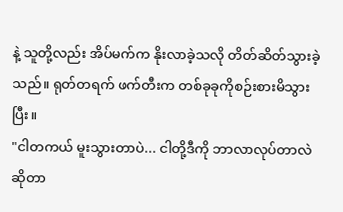နဲ့ သူတို့လည်း အိပ်မက်က နိုးလာခဲ့သလို တိတ်ဆိတ်သွားခဲ့သည်။ ရုတ်တရက် ဖက်တီးက တစ်ခုခုကိုစဉ်းစားမိသွားပြီး။
"ငါတကယ် မူးသွားတာပဲ... ငါတို့ဒီကို ဘာလာလုပ်တာလဲ ဆိုတာ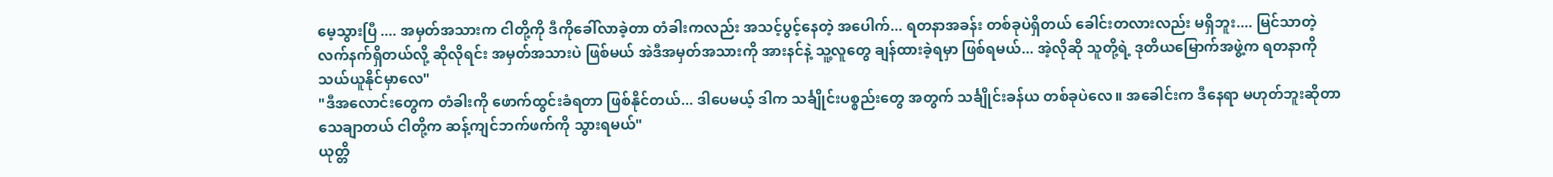မေ့သွားပြီ .... အမှတ်အသားက ငါတို့ကို ဒီကိုခေါ်လာခဲ့တာ တံခါးကလည်း အသင့်ပွင့်နေတဲ့ အပေါက်... ရတနာအခန်း တစ်ခုပဲရှိတယ် ခေါင်းတလားလည်း မရှိဘူး.... မြင်သာတဲ့ လက်နက်ရှိတယ်လို့ ဆိုလိုရင်း အမှတ်အသားပဲ ဖြစ်မယ် အဲဒီအမှတ်အသားကို အားနင်နဲ့ သူ့လူတွေ ချန်ထားခဲ့ရမှာ ဖြစ်ရမယ်... အဲ့လိုဆို သူတို့ရဲ့ ဒုတိယမြောက်အဖွဲ့က ရတနာကို သယ်ယူနိုင်မှာလေ"
"ဒီအလောင်းတွေက တံခါးကို ဖောက်ထွင်းခံရတာ ဖြစ်နိုင်တယ်... ဒါပေမယ့် ဒါက သင်္ချိုင်းပစ္စည်းတွေ အတွက် သင်္ချိုင်းခန်ယ တစ်ခုပဲလေ။ အခေါင်းက ဒီနေရာ မဟုတ်ဘူးဆိုတာ သေချာတယ် ငါတို့က ဆန့်ကျင်ဘက်ဖက်ကို သွားရမယ်"
ယုတ္တိ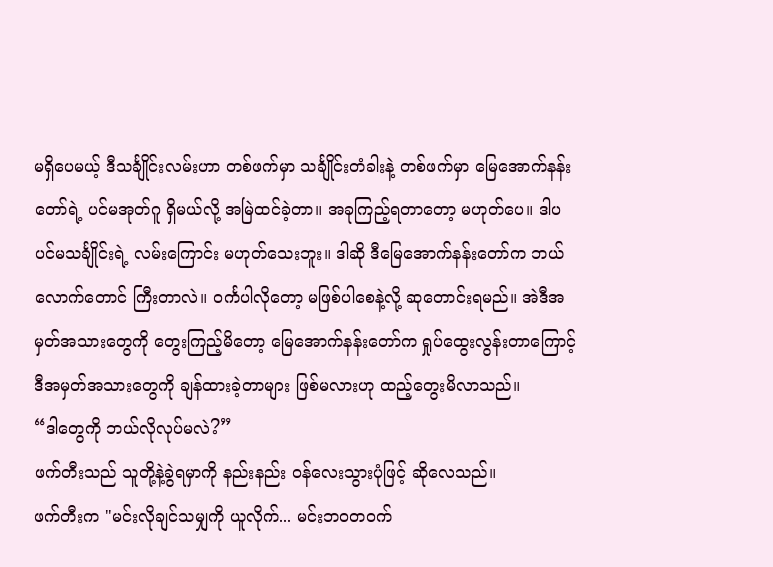မရှိပေမယ့် ဒီသင်္ချိုင်းလမ်းဟာ တစ်ဖက်မှာ သင်္ချိုင်းတံခါးနဲ့ တစ်ဖက်မှာ မြေအောက်နန်းတော်ရဲ့ ပင်မအုတ်ဂူ ရှိမယ်လို့ အမြဲထင်ခဲ့တာ။ အခုကြည့်ရတာတော့ မဟုတ်ပေ။ ဒါပ ပင်မသင်္ချိုင်းရဲ့ လမ်းကြောင်း မဟုတ်သေးဘူး။ ဒါဆို ဒီမြေအောက်နန်းတော်က ဘယ်လောက်တောင် ကြီးတာလဲ။ ဝင်္ကပါလိုတော့ မဖြစ်ပါစေနဲ့လို့ ဆုတောင်းရမည်။ အဲဒီအမှတ်အသားတွေကို တွေးကြည့်မိတော့ မြေအောက်နန်းတော်က ရှုပ်ထွေးလွန်းတာကြောင့် ဒီအမှတ်အသားတွေကို ချန်ထားခဲ့တာများ ဖြစ်မလားဟု ထည့်တွေးမိလာသည်။
“ဒါတွေကို ဘယ်လိုလုပ်မလဲ?”
ဖက်တီးသည် သူတို့နဲ့ခွဲရမှာကို နည်းနည်း ဝန်လေးသွားပုံဖြင့် ဆိုလေသည်။
ဖက်တီးက "မင်းလိုချင်သမျှကို ယူလိုက်... မင်းဘဝတ၀က်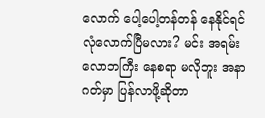လောက် ပေါ့ပေါ့တန်တန် နေနိုင်ရင် လုံလောက်ပြီမလား? မင်း အရမ်းလောဘကြီး နေစရာ မလိုဘူး အနာဂတ်မှာ ပြန်လာဖို့ဆိုတာ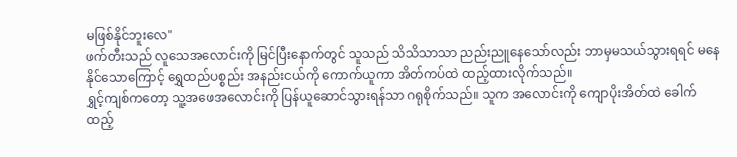မဖြစ်နိုင်ဘူးလေ"
ဖက်တီးသည် လူသေအလောင်းကို မြင်ပြီးနောက်တွင် သူသည် သိသိသာသာ ညည်းညူနေသော်လည်း ဘာမှမသယ်သွားရရင် မနေနိုင်သောကြောင့် ရွှေထည်ပစ္စည်း အနည်းငယ်ကို ကောက်ယူကာ အိတ်ကပ်ထဲ ထည့်ထားလိုက်သည်။
ရွှင့်ကျစ်ကတော့ သူ့အဖေအလောင်းကို ပြန်ယူဆောင်သွားရန်သာ ဂရုစိုက်သည်။ သူက အလောင်းကို ကျောပိုးအိတ်ထဲ ခေါက်ထည့်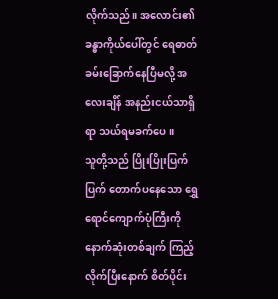လိုက်သည်။ အလောင်း၏ ခန္ဓာကိုယ်ပေါ်တွင် ရေဓာတ် ခမ်းခြောက်နေပြီမလို့ အလေးချိန် အနည်းငယ်သာရှိရာ သယ်ရမခက်ပေ။
သူတို့သည် ပြိုးပြိုးပြက်ပြက် တောက်ပနေသော ရွှေရောင်ကျောက်ပုံကြီးကို နောက်ဆုံးတစ်ချက် ကြည့်လိုက်ပြီးနောက် စိတ်ပိုင်း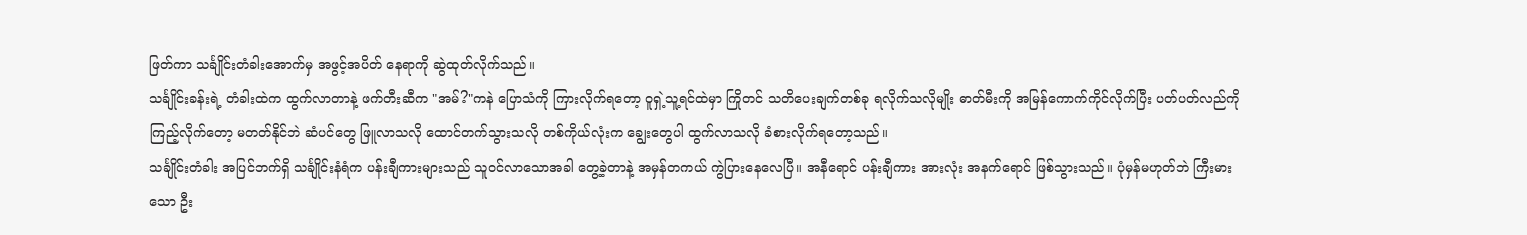ဖြတ်ကာ သင်္ချိုင်းတံခါးအောက်မှ အဖွင့်အပိတ် နေရာကို ဆွဲထုတ်လိုက်သည်။
သင်္ချိုင်းခန်းရဲ့ တံခါးထဲက ထွက်လာတာနဲ့ ဖက်တီးဆီက "အမ်?"ကနဲ ပြောသံကို ကြားလိုက်ရတော့ ဝူရှဲ့သူ့ရင်ထဲမှာ ကြိုတင် သတိပေးချက်တစ်ခု ရလိုက်သလိုမျိုး ဓာတ်မီးကို အမြန်ကောက်ကိုင်လိုက်ပြီး ပတ်ပတ်လည်ကို ကြည့်လိုက်တော့ မတတ်နိုင်ဘဲ ဆံပင်တွေ ဖြူလာသလို ထောင်တက်သွားသလို တစ်ကိုယ်လုံးက ချွေးတွေပါ ထွက်လာသလို ခံစားလိုက်ရတော့သည်။
သင်္ချိုင်းတံခါး အပြင်ဘက်ရှိ သင်္ချိုင်းနံရံက ပန်းချီကားများသည် သူဝင်လာသောအခါ တွေ့ခဲ့တာနဲ့ အမှန်တကယ် ကွဲပြားနေလေပြီ။ အနီရောင် ပန်းချီကား အားလုံး အနက်ရောင် ဖြစ်သွားသည်။ ပုံမှန်မဟုတ်ဘဲ ကြီးမားသော ဦး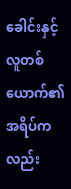ခေါင်းနှင့် လူတစ်ယောက်၏ အရိပ်ကလည်း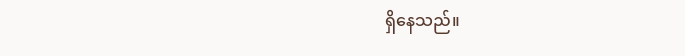ရှိနေသည်။